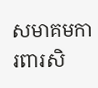សមាគមការពារសិ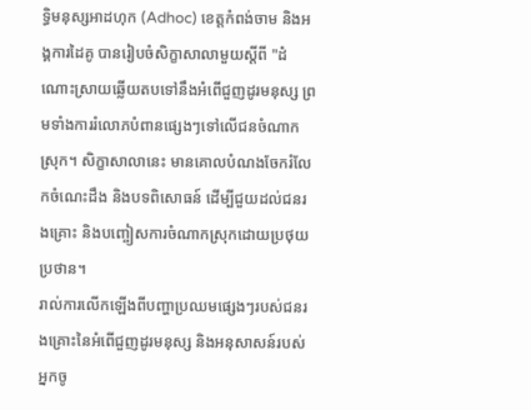ទ្ធិមនុស្សអាដហុក (Adhoc) ខេត្តកំពង់ចាម និងអង្គការដៃគូ បានរៀបចំសិក្ខាសាលាមួយស្ដីពី "ដំណោះស្រាយឆ្លើយតបទៅនឹងអំពើជួញដូរមនុស្ស ព្រមទាំងការរំលោភបំពានផ្សេងៗទៅលើជនចំណាកស្រុក។ សិក្ខាសាលានេះ មានគោលបំណងចែករំលែកចំណេះដឹង និងបទពិសោធន៍ ដើម្បីជួយដល់ជនរងគ្រោះ និងបញ្ចៀសការចំណាកស្រុកដោយប្រថុយប្រថាន។
រាល់ការលើកឡើងពីបញ្ហាប្រឈមផ្សេងៗរបស់ជនរងគ្រោះនៃអំពើជួញដូរមនុស្ស និងអនុសាសន៍របស់អ្នកចូ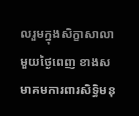លរួមក្នុងសិក្ខាសាលាមួយថ្ងៃពេញ ខាងសមាគមការពារសិទ្ធិមនុ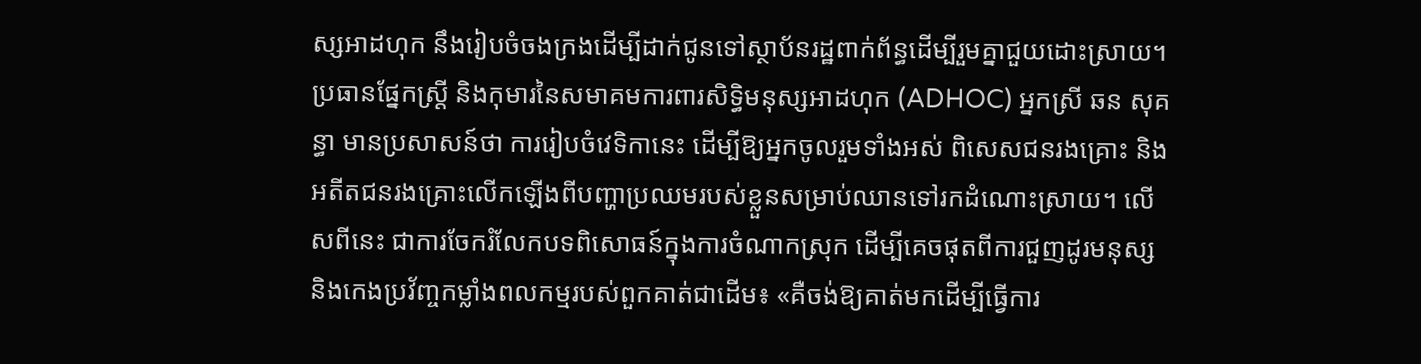ស្សអាដហុក នឹងរៀបចំចងក្រងដើម្បីដាក់ជូនទៅស្ថាប័នរដ្ឋពាក់ព័ន្ធដើម្បីរួមគ្នាជួយដោះស្រាយ។
ប្រធានផ្នែកស្ត្រី និងកុមារនៃសមាគមការពារសិទ្ធិមនុស្សអាដហុក (ADHOC) អ្នកស្រី ឆន សុគន្ធា មានប្រសាសន៍ថា ការរៀបចំវេទិកានេះ ដើម្បីឱ្យអ្នកចូលរួមទាំងអស់ ពិសេសជនរងគ្រោះ និងអតីតជនរងគ្រោះលើកឡើងពីបញ្ហាប្រឈមរបស់ខ្លួនសម្រាប់ឈានទៅរកដំណោះស្រាយ។ លើសពីនេះ ជាការចែករំលែកបទពិសោធន៍ក្នុងការចំណាកស្រុក ដើម្បីគេចផុតពីការជួញដូរមនុស្ស និងកេងប្រវ័ញ្ចកម្លាំងពលកម្មរបស់ពួកគាត់ជាដើម៖ «គឺចង់ឱ្យគាត់មកដើម្បីធ្វើការ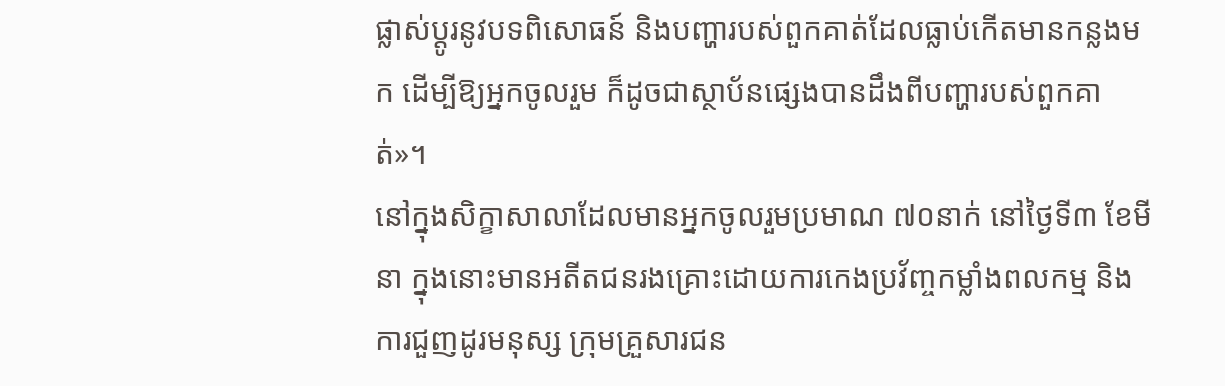ផ្លាស់ប្ដូរនូវបទពិសោធន៍ និងបញ្ហារបស់ពួកគាត់ដែលធ្លាប់កើតមានកន្លងមក ដើម្បីឱ្យអ្នកចូលរួម ក៏ដូចជាស្ថាប័នផ្សេងបានដឹងពីបញ្ហារបស់ពួកគាត់»។
នៅក្នុងសិក្ខាសាលាដែលមានអ្នកចូលរួមប្រមាណ ៧០នាក់ នៅថ្ងៃទី៣ ខែមីនា ក្នុងនោះមានអតីតជនរងគ្រោះដោយការកេងប្រវ័ញ្ចកម្លាំងពលកម្ម និងការជួញដូរមនុស្ស ក្រុមគ្រួសារជន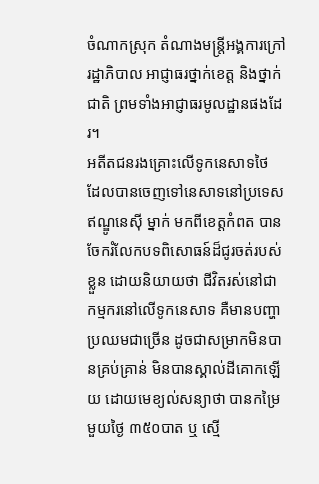ចំណាកស្រុក តំណាងមន្ត្រីអង្គការក្រៅរដ្ឋាភិបាល អាជ្ញាធរថ្នាក់ខេត្ត និងថ្នាក់ជាតិ ព្រមទាំងអាជ្ញាធរមូលដ្ឋានផងដែរ។
អតីតជនរងគ្រោះលើទូកនេសាទថៃ ដែលបានចេញទៅនេសាទនៅប្រទេសឥណ្ឌូនេស៊ី ម្នាក់ មកពីខេត្តកំពត បានចែករំលែកបទពិសោធន៍ដ៏ជូរចត់របស់ខ្លួន ដោយនិយាយថា ជីវិតរស់នៅជាកម្មករនៅលើទូកនេសាទ គឺមានបញ្ហាប្រឈមជាច្រើន ដូចជាសម្រាកមិនបានគ្រប់គ្រាន់ មិនបានស្គាល់ដីគោកឡើយ ដោយមេខ្យល់សន្យាថា បានកម្រៃមួយថ្ងៃ ៣៥០បាត ឬ ស្មើ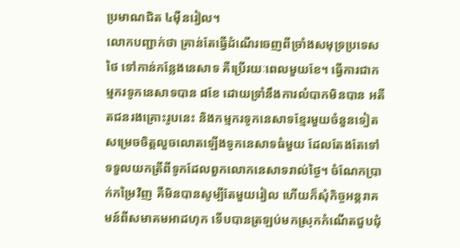ប្រមាណជិត ៤ម៉ឺនរៀល។
លោកបញ្ជាក់ថា គ្រាន់តែធ្វើដំណើរចេញពីច្រាំងសមុទ្រប្រទេសថៃ ទៅកាន់កន្លែងនេសាទ គឺប្រើរយៈពេលមួយខែ។ ធ្វើការជាកម្មករទូកនេសាទបាន ៨ខែ ដោយទ្រាំនឹងការលំបាកមិនបាន អតីតជនរងគ្រោះរូបនេះ និងកម្មករទូកនេសាទខ្មែរមួយចំនួនទៀត សម្រេចចិត្តលួចលោតឡើងទូកនេសាទធំមួយ ដែលតែងតែទៅទទួលយកត្រីពីទូកដែលពួកលោកនេសាទរាល់ថ្ងៃ។ ចំណែកប្រាក់កម្រៃវិញ គឺមិនបានសូម្បីតែមួយរៀល ហើយក៏សុំកិច្ចអន្តរាគមន៍ពីសមាគមអាដហុក ទើបបានត្រឡប់មកស្រុកកំណើតជួបជុំ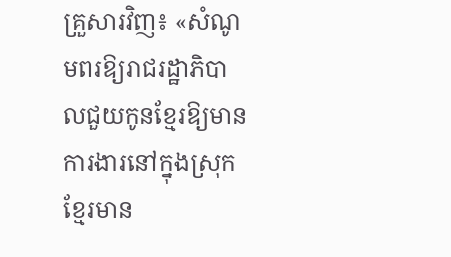គ្រួសារវិញ៖ «សំណូមពរឱ្យរាជរដ្ឋាភិបាលជួយកូនខ្មែរឱ្យមានការងារនៅក្នុងស្រុកខ្មែរមាន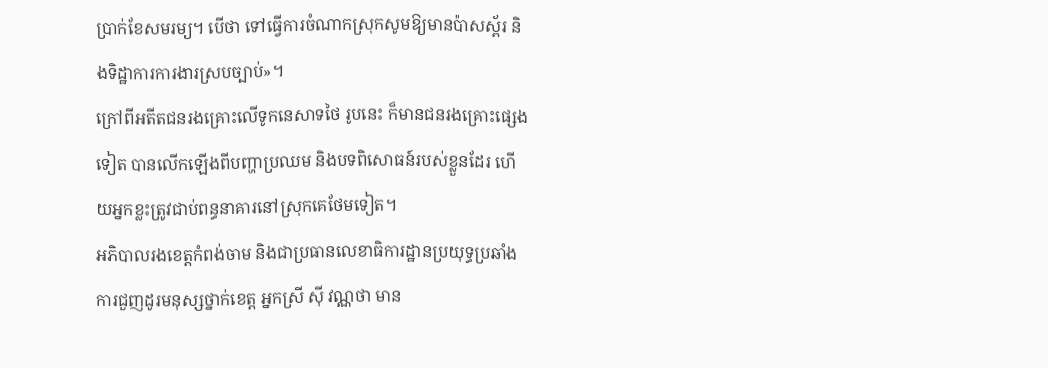ប្រាក់ខែសមរម្យ។ បើថា ទៅធ្វើការចំណាកស្រុកសូមឱ្យមានប៉ាសស្ព័រ និងទិដ្ឋាការការងារស្របច្បាប់»។
ក្រៅពីអតីតជនរងគ្រោះលើទូកនេសាទថៃ រូបនេះ ក៏មានជនរងគ្រោះផ្សេងទៀត បានលើកឡើងពីបញ្ហាប្រឈម និងបទពិសោធន៍របស់ខ្លួនដែរ ហើយអ្នកខ្លះត្រូវជាប់ពន្ធនាគារនៅស្រុកគេថែមទៀត។
អភិបាលរងខេត្តកំពង់ចាម និងជាប្រធានលេខាធិការដ្ឋានប្រយុទ្ធប្រឆាំងការជួញដូរមនុស្សថ្នាក់ខេត្ត អ្នកស្រី ស៊ី វណ្ណថា មាន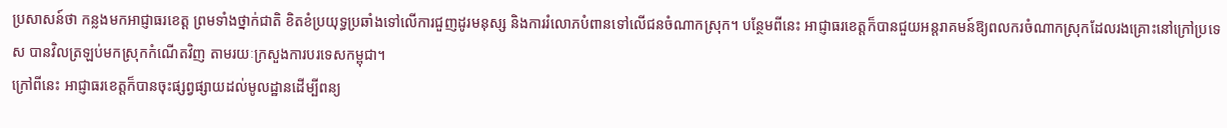ប្រសាសន៍ថា កន្លងមកអាជ្ញាធរខេត្ត ព្រមទាំងថ្នាក់ជាតិ ខិតខំប្រយុទ្ធប្រឆាំងទៅលើការជួញដូរមនុស្ស និងការរំលោភបំពានទៅលើជនចំណាកស្រុក។ បន្ថែមពីនេះ អាជ្ញាធរខេត្តក៏បានជួយអន្តរាគមន៍ឱ្យពលករចំណាកស្រុកដែលរងគ្រោះនៅក្រៅប្រទេស បានវិលត្រឡប់មកស្រុកកំណើតវិញ តាមរយៈក្រសួងការបរទេសកម្ពុជា។
ក្រៅពីនេះ អាជ្ញាធរខេត្តក៏បានចុះផ្សព្វផ្សាយដល់មូលដ្ឋានដើម្បីពន្យ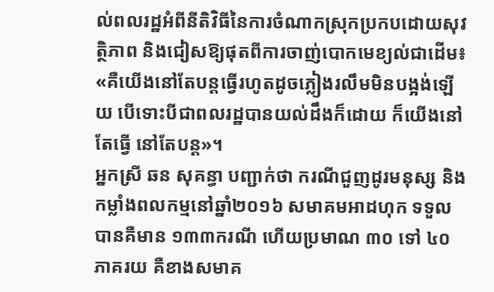ល់ពលរដ្ឋអំពីនីតិវិធីនៃការចំណាកស្រុកប្រកបដោយសុវត្ថិភាព និងជៀសឱ្យផុតពីការចាញ់បោកមេខ្យល់ជាដើម៖ «គឺយើងនៅតែបន្តធ្វើរហូតដូចភ្លៀងរលឹមមិនបង្អង់ឡើយ បើទោះបីជាពលរដ្ឋបានយល់ដឹងក៏ដោយ ក៏យើងនៅតែធ្វើ នៅតែបន្ត»។
អ្នកស្រី ឆន សុគន្ធា បញ្ជាក់ថា ករណីជួញដូរមនុស្ស និងកម្លាំងពលកម្មនៅឆ្នាំ២០១៦ សមាគមអាដហុក ទទួលបានគឺមាន ១៣៣ករណី ហើយប្រមាណ ៣០ ទៅ ៤០ភាគរយ គឺខាងសមាគ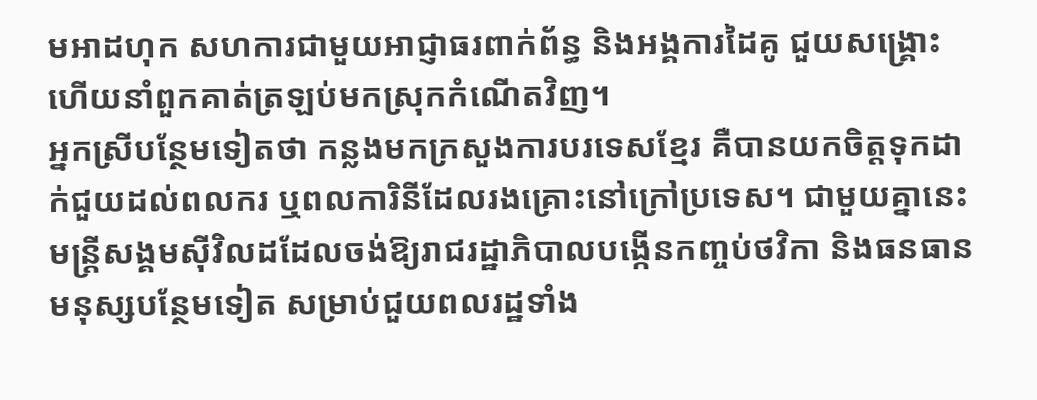មអាដហុក សហការជាមួយអាជ្ញាធរពាក់ព័ន្ធ និងអង្គការដៃគូ ជួយសង្គ្រោះ ហើយនាំពួកគាត់ត្រឡប់មកស្រុកកំណើតវិញ។
អ្នកស្រីបន្ថែមទៀតថា កន្លងមកក្រសួងការបរទេសខ្មែរ គឺបានយកចិត្តទុកដាក់ជួយដល់ពលករ ឬពលការិនីដែលរងគ្រោះនៅក្រៅប្រទេស។ ជាមួយគ្នានេះ មន្ត្រីសង្គមស៊ីវិលដដែលចង់ឱ្យរាជរដ្ឋាភិបាលបង្កើនកញ្ចប់ថវិកា និងធនធានមនុស្សបន្ថែមទៀត សម្រាប់ជួយពលរដ្ឋទាំង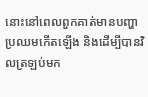នោះនៅពេលពួកគាត់មានបញ្ហាប្រឈមកើតឡើង និងដើម្បីបានវិលត្រឡប់មក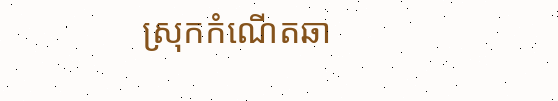ស្រុកកំណើតឆា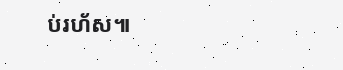ប់រហ័ស៕